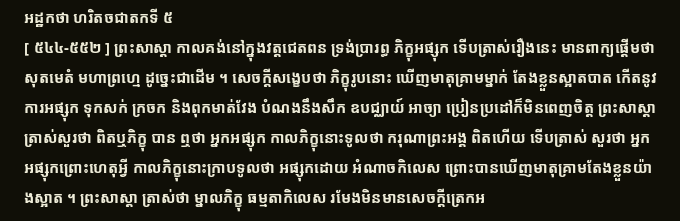អដ្ឋកថា ហរិតចជាតកទី ៥
[ ៥៤៤-៥៥២ ] ព្រះសាស្តា កាលគង់នៅក្នុងវត្តជេតពន ទ្រង់ប្រារព្ធ ភិក្ខុអផ្សុក ទើបត្រាស់រឿងនេះ មានពាក្យផ្តើមថា សុតមេតំ មហាព្រហ្មេ ដូច្នេះជាដើម ។ សេចក្តីសង្ខេបថា ភិក្ខុរូបនោះ ឃើញមាតុគ្រាមម្នាក់ តែងខ្លួនស្អាតបាត កើតនូវការអផ្សុក ទុកសក់ ក្រចក និងពុកមាត់វែង បំណងនឹងសឹក ឧបជ្ឈាយ៍ អាច្យា ប្រៀនប្រដៅក៏មិនពេញចិត្ត ព្រះសាស្តាត្រាស់សួរថា ពិតឬភិក្ខុ បាន ឮថា អ្នកអផ្សុក កាលភិក្ខុនោះទូលថា ករុណាព្រះអង្គ ពិតហើយ ទើបត្រាស់ សួរថា អ្នកអផ្សុកព្រោះហេតុអ្វី កាលភិក្ខុនោះក្រាបទូលថា អផ្សុកដោយ អំណាចកិលេស ព្រោះបានឃើញមាតុគ្រាមតែងខ្លួនយ៉ាងស្អាត ។ ព្រះសាស្តា ត្រាស់ថា ម្នាលភិក្ខុ ធម្មតាកិលេស រមែងមិនមានសេចក្តីត្រេកអ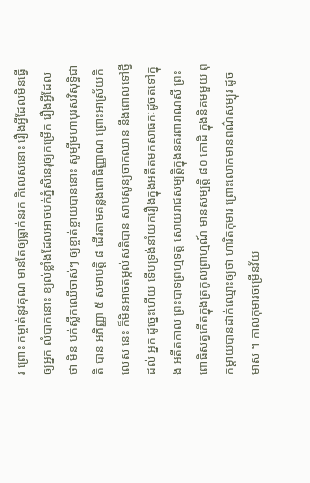រ ព្រោះ កម្ចាត់នូវគុណ មានតែឲ្យធ្លាក់នរក កិលេសនោះ រឿងអ្វីដែលមិនធ្វើឲ្យអ្នក លំបាកនោះ ខ្យល់ខ្លាំងដែលអាចបក់ភ្នំសិនេរុឲ្យកម្រើក រឿងអ្វីដែលថា មិន បក់ស្លឹកឈើចាស់ៗ ឲ្យខ្ចាត់ខ្ចាយបាននោះ សូម្បីមហាបុរសវិសុទ្ធិជាតិ បាន អភិញ្ញា ៥ សមាបត្តិ ៨ ដើរតាមគន្លងពោធិញ្ញាណ ព្រោះអាស្រ័យកិលេស នេះ ក៏មិនអាចតម្កល់សតិបាន សាបសូន្យចាកឈាន នឹងពោលទៅថ្វីដល់ អ្នក ដូច្នេះហើយ ទើបទ្រង់នាំយករឿងក្នុងអតីតមកសាធកៈដូចតទៅក្នុង អតីតកាល ព្រះបាទព្រហ្មទត្ត សោយរាជសម្បត្តិក្នុងនគរពារាណសី ព្រះពោធិសត្វកើតក្នុងត្រកូលព្រាហ្មណ៍ មានសម្បត្តិ ៨០ កោដិ ក្នុងនិគមមួយ ពុកម្តាយបានដាក់ឈ្មោះឲ្យថា ហារិតកុមារ ព្រោះលោកមានពណ៌សម្បុរ ដូចមាស ។ កាលកុមារចម្រើនវ័យ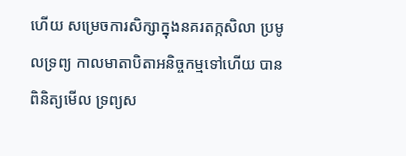ហើយ សម្រេចការសិក្សាក្នុងនគរតក្កសិលា ប្រមូលទ្រព្យ កាលមាតាបិតាអនិច្ចកម្មទៅហើយ បានពិនិត្យមើល ទ្រព្យស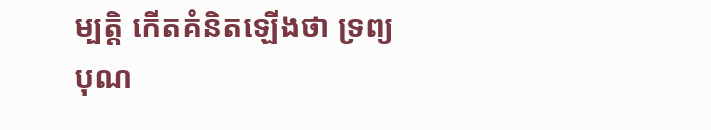ម្បត្តិ កើតគំនិតឡើងថា ទ្រព្យបុណ